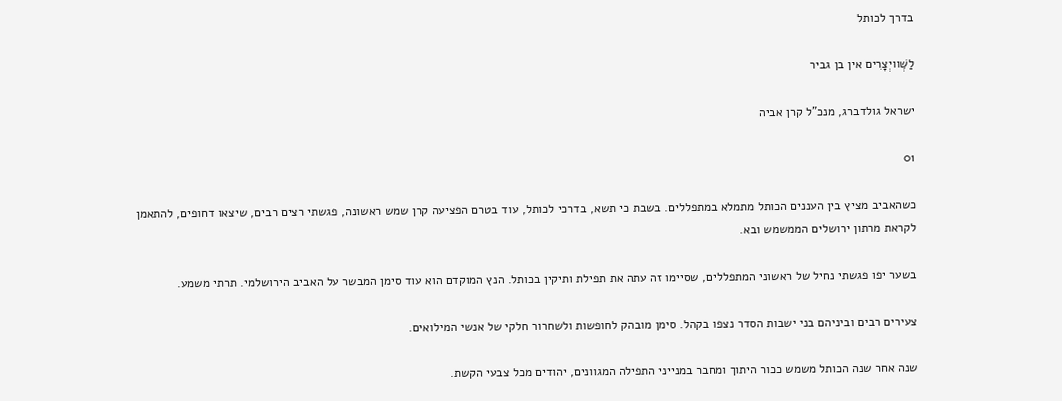בדרך לכותל

לַשְּׁוויְצָרִים אין בן גביר

ישראל גולדברג, מנכ"ל קרן אביה

01

כשהאביב מציץ בין העננים הכותל מתמלא במתפללים. בשבת כי תשא, בדרכי לכותל, עוד בטרם הפציעה קרן שמש ראשונה, פגשתי רצים רבים, שיצאו דחופים, להתאמן לקראת מרתון ירושלים הממשמש ובא.

בשער יפו פגשתי נחיל של ראשוני המתפללים, שסיימו זה עתה את תפילת ותיקין בכותל. הנץ המוקדם הוא עוד סימן המבשר על האביב הירושלמי. תרתי משמע.

צעירים רבים וביניהם בני ישבות הסדר נצפו בקהל. סימן מובהק לחופשות ולשחרור חלקי של אנשי המילואים.

שנה אחר שנה הכותל משמש ככור היתוך ומחבר במנייני התפילה המגוונים, יהודים מכל צבעי הקשת.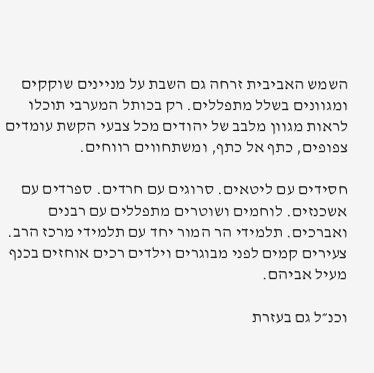השמש האביבית זרחה גם השבת על מניינים שוקקים ומגוונים בשלל מתפללים. רק בכותל המערבי תוכלו לראות מגוון מלבב של יהודים מכל צבעי הקשת עומדים צפופים, כתף אל כתף, ומשתחווים רווחים.

חסידים עם ליטאים. סרוגים עם חרדים. ספרדים עם אשכנזים. לוחמים ושוטרים מתפללים עם רבנים ואברכים. תלמידי הר המור יחד עם תלמידי מרכז הרב. צעירים קמים לפני מבוגרים וילדים רכים אוחזים בכנף מעיל אביהם.

וכנ״ל גם בעזרת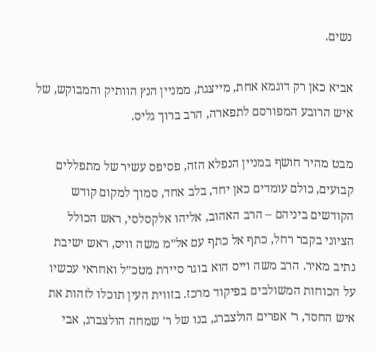נשים.

אביא כאן רק דוגמא אחת, מייצגת, ממניין הנץ הוותיק והמבוקש, של איש הרובע המפורסם לתפארה, הרב ברוך גליס.

מבט מהיר חושף במניין הנפלא הזה, פסיפס עשיר של מתפללים קבועים, כולם עומדים כאן יחד, בלב אחד, סמוך למקום קודש הקודשים ביניהם – הרב האהוב, אליהו אלקסלסי, ראש הכולל הציוני בקבר רחל, כתף אל כתף עם אל״מ משה וויס, ראש ישיבת נתיב מאיר. הרב משה וייס הוא בוגר סיירת מטכ״ל ואחראי עכשיו על הכוחות המשולבים בפיקוד מרכז. בזווית העין תוכלו לזהות את איש החסד, ר׳ אפרים הולצברג, בנו של ר׳ שמחה הולצברג, אבי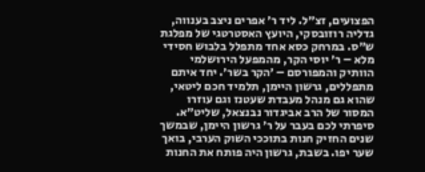הפצועים, זצ״ל. ליד ר׳ אפרים ניצב בענווה, גדליה רוזובסקי, היועץ האסטרטגי של מפלגת ש״ס. במרחק כסא אחד מתפלל בלבוש חסידי מלא – ר׳ יוסי הקר, מהמפעל הירושלמי הוותיק והמפורסם – ׳הקר בשר׳. יחד איתם מתפללים, גרשון היימן, תלמיד חכם ליטאי, שהוא גם מנהל מעבדת שעטנז וגם עוזרו המסור של הרב אביגדור נבנצאל, שליט״א. סיפרתי לכם בעבר על ר׳ גרשון היימן, שבמשך שנים החזיק חנות בתוככי השוק הערבי, בואך שער יפו. בשבת, גרשון היה פותח את החנות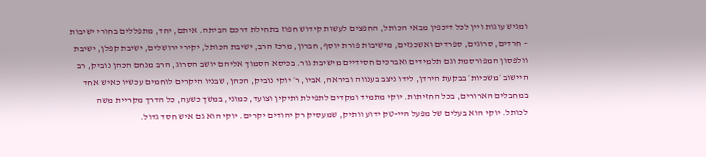ומגיש עוגות ויין לכל דיכפין מבאי הכותל, החפצים לעשות קידוש חפוז בתחילת דרכם הביתה. איתם, יחד, מתפללים בחורי ישיבות – חרדים, סרוגים, ספרדים ואשכנזים, מישיבות פורת יוסף, חברון, מרכז הרב, ישיבת הכותל, יקירי ירושלים, ישיבת קפלן, ישיבת וולפסון המפורסמת וגם תלמידים ואברכים חסידיים מישיבת גור. בכיסא הסמוך אליהם יושב הסרוג, הרב מנחם הכהן נוביק, רב היישוב ׳משכיות׳ בבקעת הירדן, לידו ניצב בענווה וביראה, אביו, ר׳ יוקי נוביק, הכהן, שבניו היקרים לוחמים עכשיו כאיש אחד במחבלים הארורים, בכל החזיתות. יוקי מתמיד ומקדים לתפילת ותיקין וצועד, כמוני, במשך כשעה, כל הדרך מקריית משה לכותל. יוקי הוא בעלים של מפעל היי-טק ידוע וותיק, שמעסיק רק יהודים יקרים. יוקי הוא גם איש חסד גדול.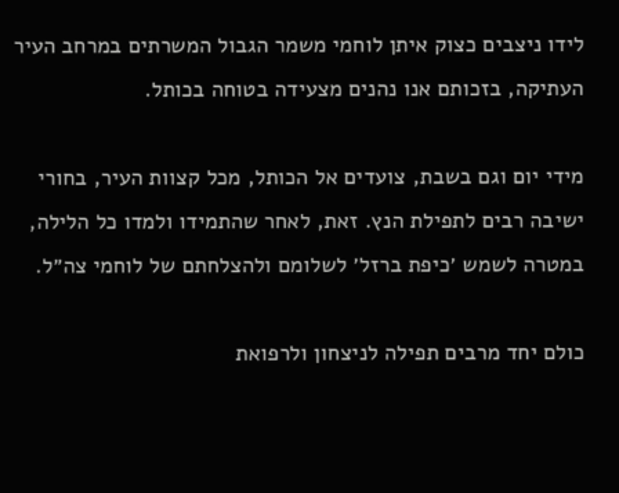לידו ניצבים כצוק איתן לוחמי משמר הגבול המשרתים במרחב העיר העתיקה, בזכותם אנו נהנים מצעידה בטוחה בכותל.

מידי יום וגם בשבת, צועדים אל הכותל, מכל קצוות העיר, בחורי ישיבה רבים לתפילת הנץ. זאת, לאחר שהתמידו ולמדו כל הלילה, במטרה לשמש ׳כיפת ברזל׳ לשלומם ולהצלחתם של לוחמי צה״ל.

כולם יחד מרבים תפילה לניצחון ולרפואת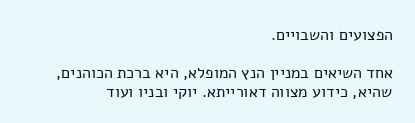הפצועים והשבויים.

אחד השיאים במניין הנץ המופלא, היא ברכת הכוהנים, שהיא, כידוע מצווה דאורייתא. יוקי ובניו ועוד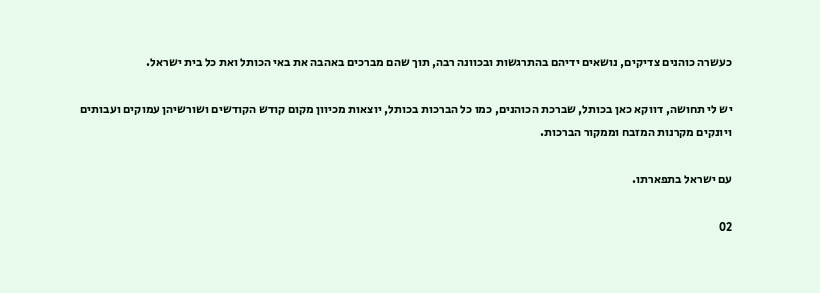כעשרה כוהנים צדיקים, נושאים ידיהם בהתרגשות ובכוונה רבה, תוך שהם מברכים באהבה את באי הכותל ואת כל בית ישראל.

יש לי תחושה, דווקא כאן בכותל, שברכת הכוהנים, כמו כל הברכות בכותל, יוצאות מכיוון מקום קודש הקודשים ושורשיהן עמוקים ועבותים ויונקים מקרנות המזבח וממקור הברכות.

עם ישראל בתפארתו.

02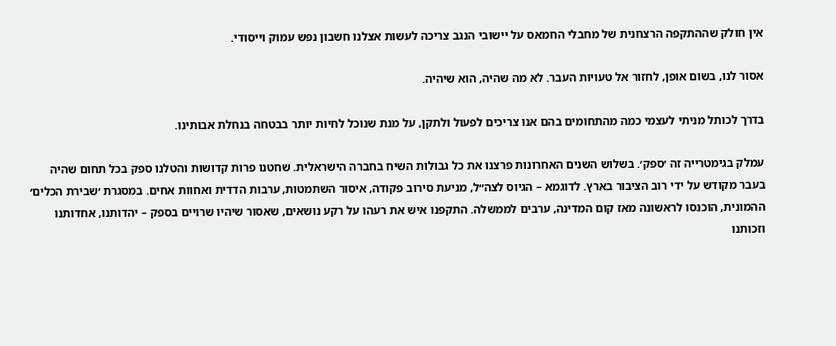אין חולק שההתקפה הרצחנית של מחבלי החמאס על יישובי הנגב צריכה לעשות אצלנו חשבון נפש עמוק וייסודי.

אסור לנו, בשום אופן, לחזור אל טעויות העבר. לא מה שהיה, הוא שיהיה.

בדרך לכותל מניתי לעצמי כמה מהתחומים בהם אנו צריכים לפעול ולתקן, על מנת שנוכל לחיות יותר בבטחה בנחלת אבותינו.

עמלק בגימטרייה זה ׳ספק׳. בשלוש השנים האחרונות פרצנו את כל גבולות השיח בחברה הישראלית. שחטנו פרות קדושות והטלנו ספק בכל תחום שהיה בעבר מקודש על ידי רוב הציבור בארץ. לדוגמא – הגיוס לצה״ל, מניעת סירוב פקודה, איסור השתמטות, ערבות הדדית ואחוות אחים. במסגרת ׳שבירת הכלים׳ ההמונית, הוכנסו לראשונה מאז קום המדינה, ערבים לממשלה. התקפנו איש את רעהו על רקע נושאים, שאסור שיהיו שרויים בספק – יהדותנו, אחדותנו וזכותנו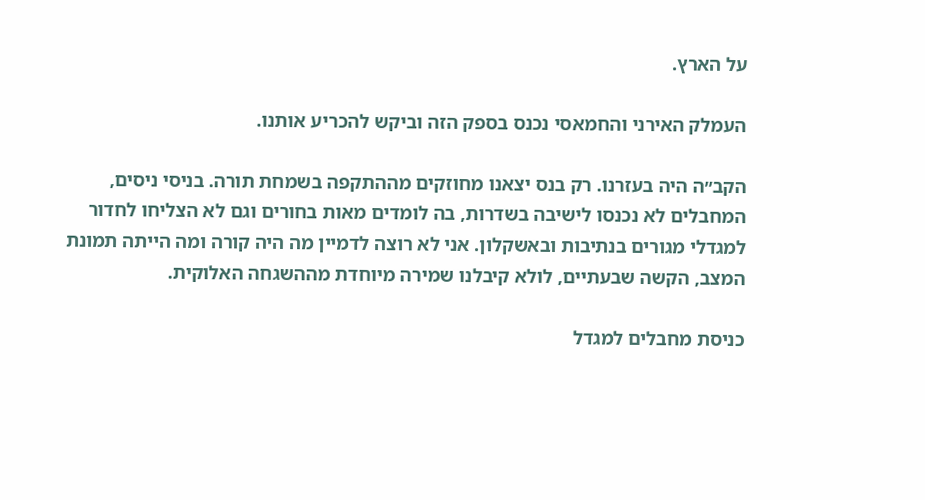על הארץ.

העמלק האירני והחמאסי נכנס בספק הזה וביקש להכריע אותנו.

הקב״ה היה בעזרנו. רק בנס יצאנו מחוזקים מההתקפה בשמחת תורה. בניסי ניסים, המחבלים לא נכנסו לישיבה בשדרות, בה לומדים מאות בחורים וגם לא הצליחו לחדור למגדלי מגורים בנתיבות ובאשקלון. אני לא רוצה לדמיין מה היה קורה ומה הייתה תמונת המצב, הקשה שבעתיים, לולא קיבלנו שמירה מיוחדת מההשגחה האלוקית.

כניסת מחבלים למגדל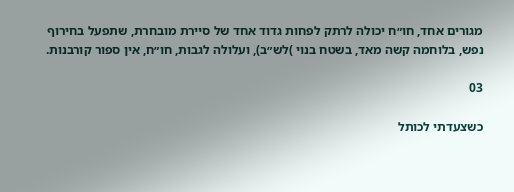מגורים אחד, חו״ח יכולה לרתק לפחות גדוד אחד של סיירת מובחרת, שתפעל בחירוף נפש, בלוחמה קשה מאד, בשטח בנוי )לש״ב), ועלולה לגבות, חו״ח, אין ספור קורבנות.

03

כשצעדתי לכותל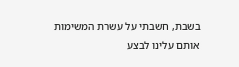בשבת, חשבתי על עשרת המשימות אותם עלינו לבצע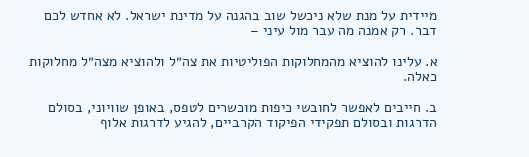מיידית על מנת שלא ניכשל שוב בהגנה על מדינת ישראל. לא אחדש לכם דבר. רק אמנה מה עבר מול עיני –

א. עלינו להוציא מהמחלוקות הפוליטיות את צה״ל ולהוציא מצה״ל מחלוקות כאלה.

ב. חייבים לאפשר לחובשי כיפות מוכשרים לטפס, באופן שוויוני, בסולם הדרגות ובסולם תפקידי הפיקוד הקרביים, להגיע לדרגות אלוף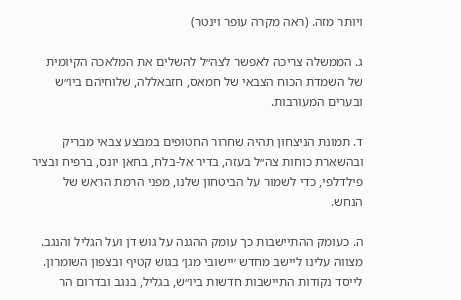ויותר מזה. (ראה מקרה עופר וינטר)

ג. הממשלה צריכה לאפשר לצה״ל להשלים את המלאכה הקיומית של השמדת הכוח הצבאי של חמאס, חזבאללה, שלוחיהם ביו״ש ובערים המעורבות.

ד. תמונת הניצחון תהיה שחרור החטופים במבצע צבאי מבריק ובהשארת כוחות צה״ל בעזה, בדיר אל-בלח, בחאן יונס, ברפיח ובציר פילדלפי, כדי לשמור על הביטחון שלנו, מפני הרמת הראש של הנחש.

ה. כעומק ההתיישבות כך עומק ההגנה על גוש דן ועל הגליל והנגב. מצווה עלינו ליישב מחדש ׳יישובי מגן׳ בגוש קטיף ובצפון השומרון. לייסד נקודות התיישבות חדשות ביו״ש, בגליל, בנגב ובדרום הר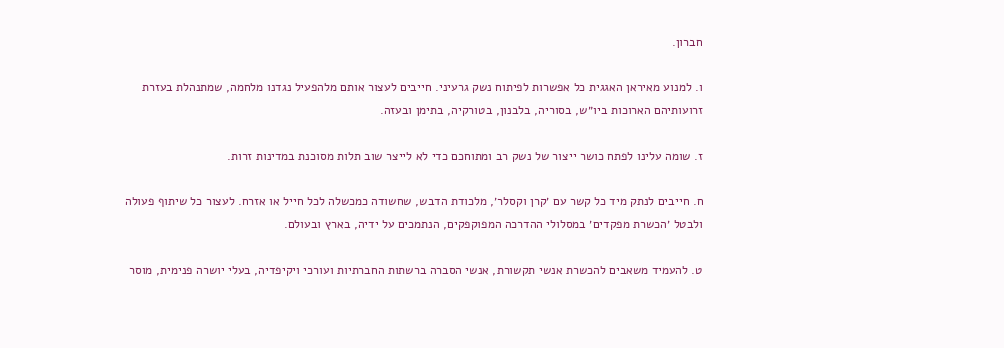חברון.

ו. למנוע מאיראן האגגית כל אפשרות לפיתוח נשק גרעיני. חייבים לעצור אותם מלהפעיל נגדנו מלחמה, שמתנהלת בעזרת זרועותיהם הארוכות ביו״ש, בסוריה, בלבנון, בטורקיה, בתימן ובעזה.

ז. שומה עלינו לפתח כושר ייצור של נשק רב ומתוחכם כדי לא לייצר שוב תלות מסוכנת במדינות זרות.

ח. חייבים לנתק מיד כל קשר עם ׳קרן וקסלר׳, מלכודת הדבש, שחשודה כמכשלה לכל חייל או אזרח. לעצור כל שיתוף פעולה ולבטל ׳הכשרת מפקדים׳ במסלולי ההדרכה המפוקפקים, הנתמכים על ידיה, בארץ ובעולם.

ט. להעמיד משאבים להכשרת אנשי תקשורת, אנשי הסברה ברשתות החברתיות ועורכי ויקיפדיה, בעלי יושרה פנימית, מוסר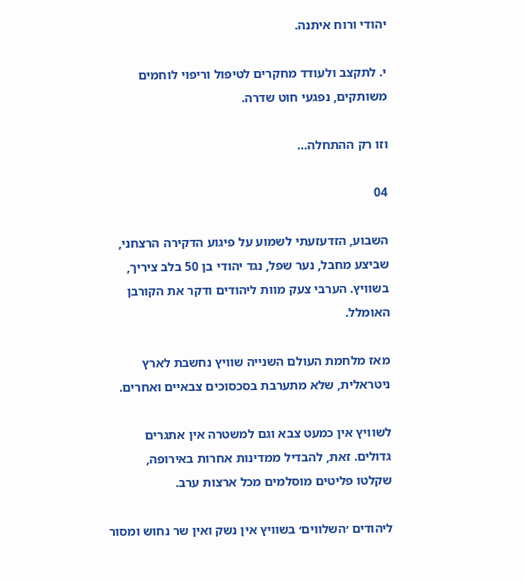יהודי ורוח איתנה.

י. לתקצב ולעודד מחקרים לטיפול וריפוי לוחמים משותקים, נפגעי חוט שדרה.

וזו רק ההתחלה…

04

השבוע, הזדעזעתי לשמוע על פיגוע הדקירה הרצחני, שביצע מחבל, נער שפל, נגד יהודי בן 50 בלב ציריך, בשוויץ. הערבי צעק מוות ליהודים ודקר את הקורבן האומלל.

מאז מלחמת העולם השנייה שוויץ נחשבת לארץ ניטראלית, שלא מתערבת בסכסוכים צבאיים ואחרים.

לשוויץ אין כמעט צבא וגם למשטרה אין אתגרים גדולים. זאת, להבדיל ממדינות אחרות באירופה, שקלטו פליטים מוסלמים מכל ארצות ערב.

ליהודים ׳השלווים׳ בשוויץ אין נשק ואין שר נחוש ומסור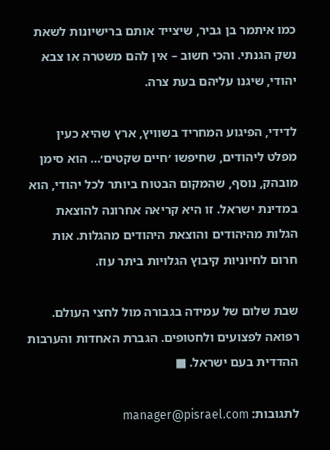כמו איתמר בן גביר, שיצייד אותם ברישיונות לשאת נשק הגנתי. והכי חשוב – אין להם משטרה או צבא יהודי, שיגנו עליהם בעת צרה.

לדידי, הפיגוע המחריד בשוויץ, ארץ שהיא כעין מפלט ליהודים, שחיפשו ׳חיים שקטים׳… הוא סימן מובהק, נוסף, שהמקום הבטוח ביותר לכל יהודי, הוא במדינת ישראל. זו היא קריאה אחרונה להוצאת הגלות מהיהודים והוצאת היהודים מהגלות. אות חרום לחיוניות קיבוץ הגלויות ביתר עוז.

שבת שלום של עמידה בגבורה מול לחצי העולם. רפואה לפצועים ולחטופים. הגברת האחדות והערבות ההדדית בעם ישראל. ■

לתגובות: manager@pisrael.com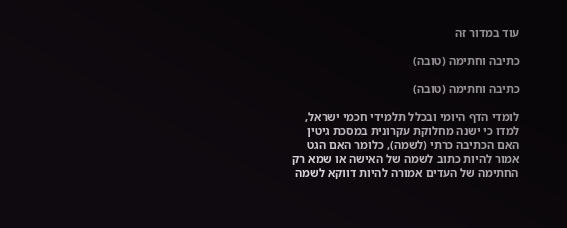עוד במדור זה

כתיבה וחתימה (טובה)

כתיבה וחתימה (טובה)

לומדי הדף היומי ובכלל תלמידי חכמי ישראל, למדו כי ישנה מחלוקת עקרונית במסכת גיטין האם הכתיבה כרתי (לשמה), כלומר האם הגט אמור להיות כתוב לשמה של האישה או שמא רק החתימה של העדים אמורה להיות דווקא לשמה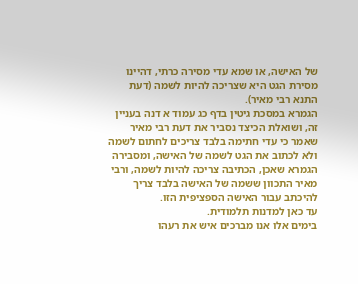של האישה, או שמא עדי מסירה כרתי, דהיינו מסירת הגט היא שצריכה להיות לשמה (דעת התנא רבי מאיר).
הגמרא במסכת גיטין בדף כג עמוד א דנה בעניין זה, ושואלת הכיצד נסביר את דעת רבי מאיר שאמר כי עדי חתימה בלבד צריכים לחתום לשמה ולא לכתוב את הגט לשמה של האישה, ומסבירה הגמרא שאכן, הכתיבה צריכה להיות לשמה, ורבי מאיר התכוון ששמה של האישה בלבד צריך להיכתב עבור האישה הספציפית הזו.
עד כאן למדנות תלמודית.
בימים אלו אנו מברכים איש את רעהו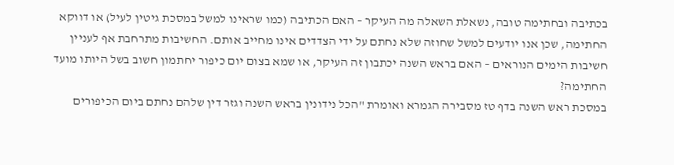בכתיבה ובחתימה טובה, נשאלת השאלה מה העיקר – האם הכתיבה (כמו שראינו למשל במסכת גיטין לעיל) או דווקא החתימה, שכן אנו יודעים למשל שחוזה שלא נחתם על ידי הצדדים אינו מחייב אותם. החשיבות מתרחבת אף לעניין חשיבות הימים הנוראים – האם בראש השנה יכתבון זה העיקר, או שמא בצום יום כיפור יחתמון חשוב בשל היותו מועד החתימה?
במסכת ראש השנה בדף טז מסבירה הגמרא ואומרת "הכל נידונין בראש השנה וגזר דין שלהם נחתם ביום הכיפורים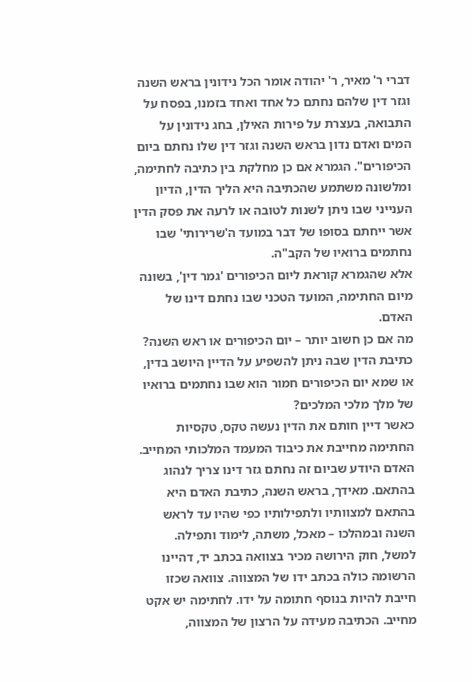דברי ר' מאיר, ר' יהודה אומר הכל נידונין בראש השנה וגזר דין שלהם נחתם כל אחד ואחד בזמנו, בפסח על התבואה, בעצרת על פירות האילן, בחג נידונין על המים ואדם נדון בראש השנה וגזר דין שלו נחתם ביום הכיפורים". הגמרא אם כן מחלקת בין כתיבה לחתימה, ומלשונה משתמע שהכתיבה היא הליך הדין, הדיון הענייני שבו ניתן לשנות לטובה או לרעה את פסק הדין אשר ייחתם בסופו של דבר במועד ה'שרירותי' שבו נחתמים ברואיו של הקב"ה.
אלא שהגמרא קוראת ליום הכיפורים 'גמר דין', בשונה מיום החתימה, המועד הטכני שבו נחתם דינו של האדם.
מה אם כן חשוב יותר – יום הכיפורים או ראש השנה? כתיבת הדין שבה ניתן להשפיע על הדיין היושב בדין, או שמא יום הכיפורים חמור הוא שבו נחתמים ברואיו של מלך מלכי המלכים?
כאשר דיין חותם את הדין נעשה טקס, טקסיות החתימה מחייבת את כיבוד המעמד המלכותי המחייב. האדם היודע שביום זה נחתם גזר דינו צריך לנהוג בהתאם. מאידך, בראש השנה, כתיבת האדם היא בהתאם למצוותיו ולתפילותיו כפי שהיו עד לראש השנה ובמהלכו – מאכל, משתה, לימוד ותפילה.
למשל, חוק הירושה מכיר בצוואה בכתב יד, דהיינו הרשומה כולה בכתב ידו של המצווה. צוואה שכזו חייבת להיות בנוסף חתומה על ידו. לחתימה יש אקט מחייב. הכתיבה מעידה על הרצון של המצווה,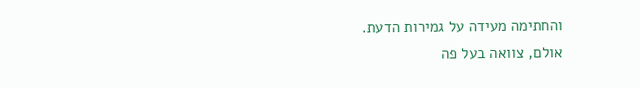והחתימה מעידה על גמירות הדעת.
אולם, צוואה בעל פה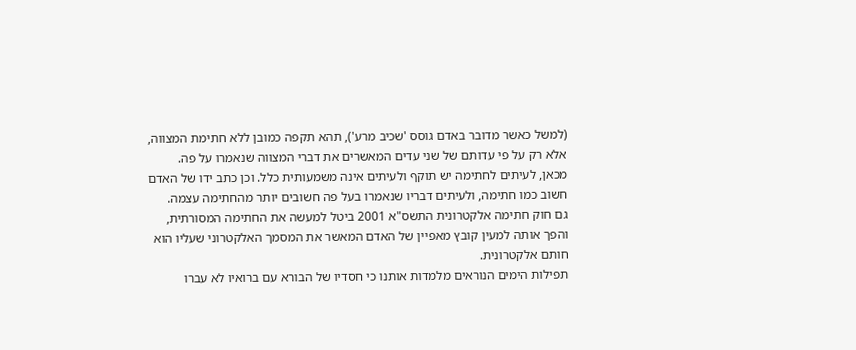(למשל כאשר מדובר באדם גוסס 'שכיב מרע'), תהא תקפה כמובן ללא חתימת המצווה, אלא רק על פי עדותם של שני עדים המאשרים את דברי המצווה שנאמרו על פה.
מכאן, לעיתים לחתימה יש תוקף ולעיתים אינה משמעותית כלל. וכן כתב ידו של האדם חשוב כמו חתימה, ולעיתים דבריו שנאמרו בעל פה חשובים יותר מהחתימה עצמה.
גם חוק חתימה אלקטרונית התשס"א 2001 ביטל למעשה את החתימה המסורתית, והפך אותה למעין קובץ מאפיין של האדם המאשר את המסמך האלקטרוני שעליו הוא חותם אלקטרונית.
תפילות הימים הנוראים מלמדות אותנו כי חסדיו של הבורא עם ברואיו לא עברו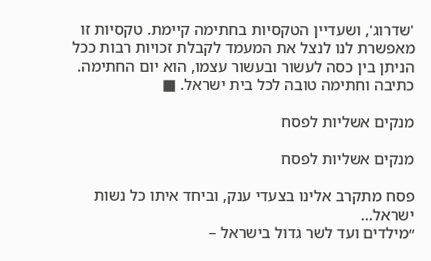'שדרוג', ושעדיין הטקסיות בחתימה קיימת. טקסיות זו מאפשרת לנו לנצל את המעמד לקבלת זכויות רבות ככל הניתן בין כסה לעשור ובעשור עצמו, הוא יום החתימה.
כתיבה וחתימה טובה לכל בית ישראל. ■

מנקים אשליות לפסח

מנקים אשליות לפסח

פסח מתקרב אלינו בצעדי ענק, וביחד איתו כל נשות ישראל…
״מילדים ועד לשר גדול בישראל –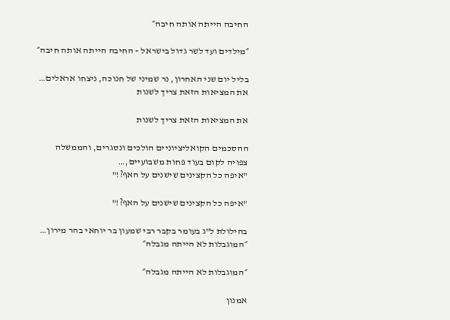החיבה הייתה אותה חיבה״

״מילדים ועד לשר גדול בישראל – החיבה הייתה אותה חיבה״

בליל יום שני האחרון, נר שמיני של חנוכה, ניצחו אראלים…
את המציאות הזאת צריך לשנות

את המציאות הזאת צריך לשנות

ההסכמים הקואליציוניים הולכים ונסגרים, והממשלה צפויה לקום בעוד פחות משבועיים,…
"איפה כל הקצינים שישנים על האף?!"

"איפה כל הקצינים שישנים על האף?!"

בהילולת ל"ג בעומר בקבר רבי שמעון בר יוחאי בהר מירון…
״המוגבלות לא הייתה מגבלה״

״המוגבלות לא הייתה מגבלה״

אמנון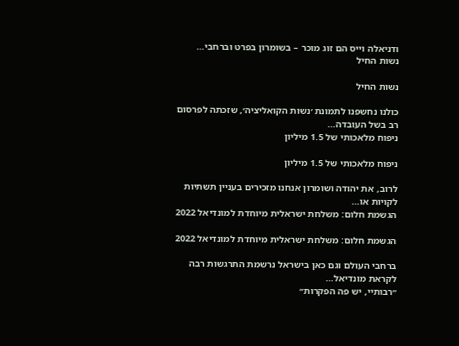ודניאלה וייס הם זוג מוכר – בשומרון בפרט וברחבי…
נשות החיל

נשות החיל

כולנו נחשפנו לתמונת ׳נשות הקואליציה׳, שזכתה לפרסום רב בשל העובדה…
ניפוח מלאכותי של 1.5 מיליון

ניפוח מלאכותי של 1.5 מיליון

לרוב, את יהודה ושומרון אנחנו מזכירים בעניין תשתיות לקויות או…
הגשמת חלום: משלחת ישראלית מיוחדת למונדיאל 2022

הגשמת חלום: משלחת ישראלית מיוחדת למונדיאל 2022

ברחבי העולם וגם כאן בישראל נרשמת התרגשות רבה לקראת מונדיאל…
״רבותיי, יש פה הפקרות״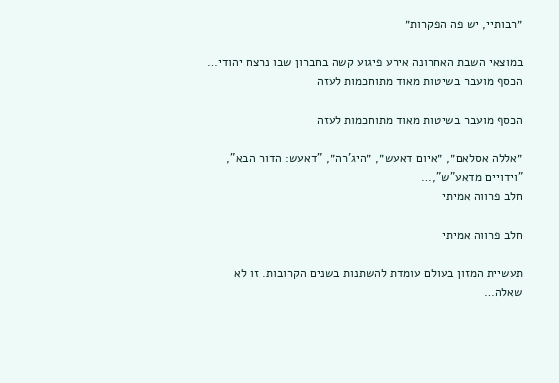״רבותיי, יש פה הפקרות״

במוצאי השבת האחרונה אירע פיגוע קשה בחברון שבו נרצח יהודי…
הכסף מועבר בשיטות מאוד מתוחכמות לעזה

הכסף מועבר בשיטות מאוד מתוחכמות לעזה

״אללה אסלאם״, ״איום דאעש״, ״היג’רה״, "דאעש: הדור הבא", "וידויים מדאע"ש",…
חלב פרווה אמיתי

חלב פרווה אמיתי

תעשיית המזון בעולם עומדת להשתנות בשנים הקרובות. זו לא שאלה…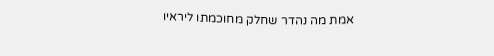אמת מה נהדר שחלק מחוכמתו ליראיו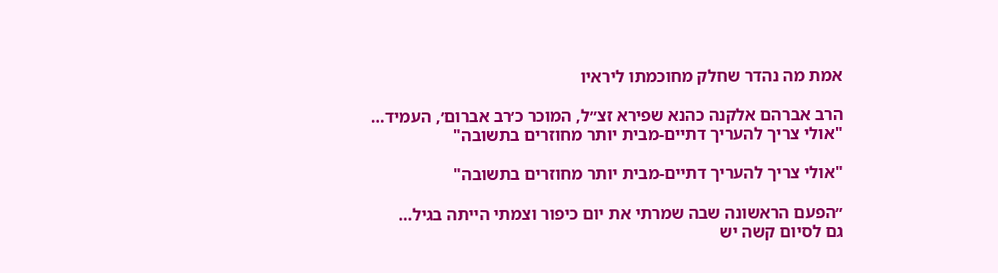אמת מה נהדר שחלק מחוכמתו ליראיו

הרב אברהם אלקנה כהנא שפירא זצ״ל, המוכר כ׳רב אברום׳, העמיד…
"אולי צריך להעריך דתיים-מבית יותר מחוזרים בתשובה"

"אולי צריך להעריך דתיים-מבית יותר מחוזרים בתשובה"

״הפעם הראשונה שבה שמרתי את יום כיפור וצמתי הייתה בגיל…
גם לסיום קשה יש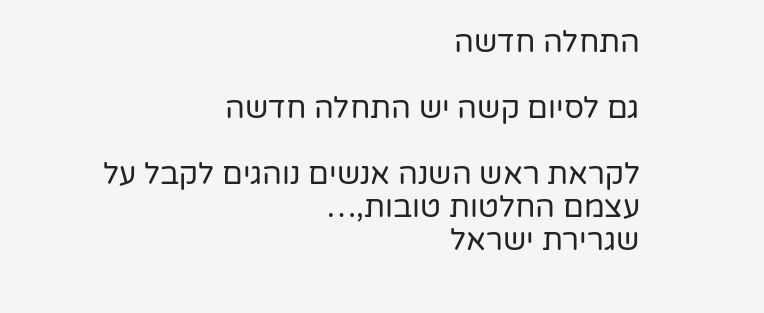התחלה חדשה

גם לסיום קשה יש התחלה חדשה

לקראת ראש השנה אנשים נוהגים לקבל על עצמם החלטות טובות,…
שגרירת ישראל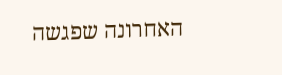האחרונה שפגשה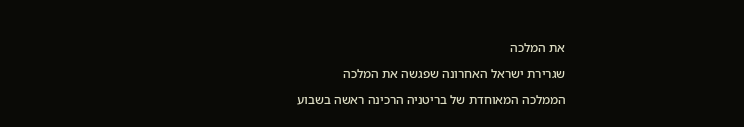את המלכה

שגרירת ישראל האחרונה שפגשה את המלכה

הממלכה המאוחדת של בריטניה הרכינה ראשה בשבוע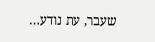שעבר, עת נודע…